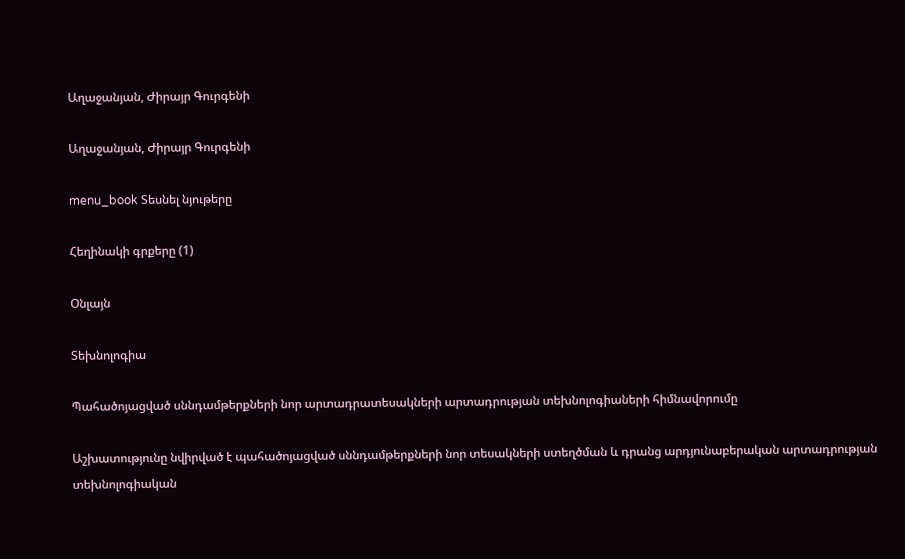Աղաջանյան, Ժիրայր Գուրգենի

Աղաջանյան, Ժիրայր Գուրգենի

menu_book Տեսնել նյութերը

Հեղինակի գրքերը (1)

Օնլայն

Տեխնոլոգիա

Պահածոյացված սննդամթերքների նոր արտադրատեսակների արտադրության տեխնոլոգիաների հիմնավորումը

Աշխատությունը նվիրված է պահածոյացված սննդամթերքների նոր տեսակների ստեղծման և դրանց արդյունաբերական արտադրության տեխնոլոգիական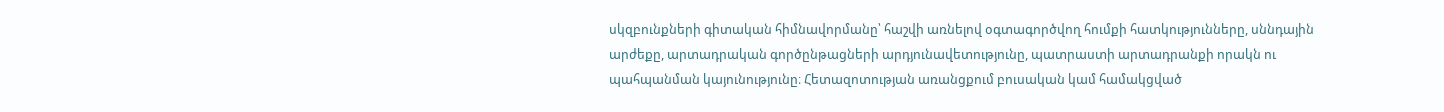սկզբունքների գիտական հիմնավորմանը՝ հաշվի առնելով օգտագործվող հումքի հատկությունները, սննդային արժեքը, արտադրական գործընթացների արդյունավետությունը, պատրաստի արտադրանքի որակն ու պահպանման կայունությունը։ Հետազոտության առանցքում բուսական կամ համակցված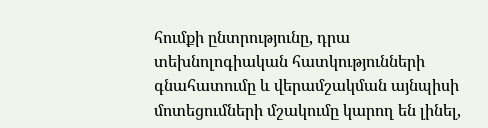հումքի ընտրությունը, դրա տեխնոլոգիական հատկությունների գնահատումը և վերամշակման այնպիսի մոտեցումների մշակումը կարող են լինել,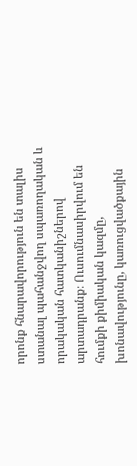որոնք հնարավորություն են տալիս ստանալ պահանջվող սպառողական և որակական հատկանիշներով արտադրանք։ Ուսումնասիրվում են հումքի քիմիական կազմը, խոնավությունը, կառուցվածքային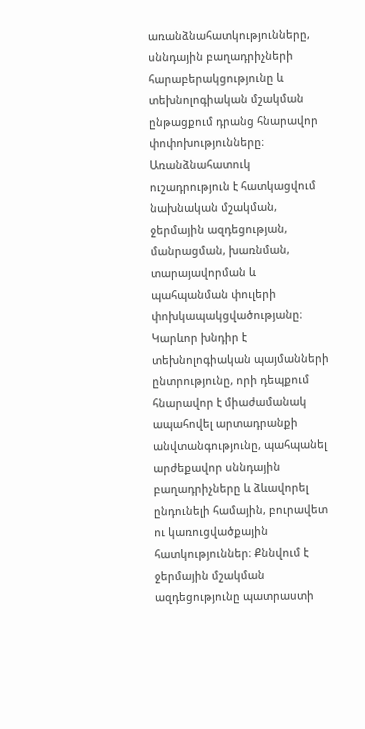առանձնահատկությունները, սննդային բաղադրիչների հարաբերակցությունը և տեխնոլոգիական մշակման ընթացքում դրանց հնարավոր փոփոխությունները։ Առանձնահատուկ ուշադրություն է հատկացվում նախնական մշակման, ջերմային ազդեցության, մանրացման, խառնման, տարայավորման և պահպանման փուլերի փոխկապակցվածությանը։ Կարևոր խնդիր է տեխնոլոգիական պայմանների ընտրությունը, որի դեպքում հնարավոր է միաժամանակ ապահովել արտադրանքի անվտանգությունը, պահպանել արժեքավոր սննդային բաղադրիչները և ձևավորել ընդունելի համային, բուրավետ ու կառուցվածքային հատկություններ։ Քննվում է ջերմային մշակման ազդեցությունը պատրաստի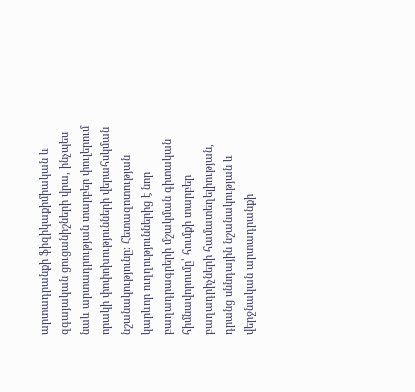արտադրանքի ֆիզիկաքիմիական և զգայական ցուցանիշների վրա, ինչպես նաև արտադրության տարբեր փուլերում որակի փոփոխությունների վերահսկման նշանակությունը։ Հետազոտության կարևոր ուղղություններից է նոր բաղադրագրերի մշակման գիտական հիմնավորումը՝ հումքի տարբեր բաղադրիչների համատեղելիության, դրանց սննդային նշանակության և վերջնական արտադրանքի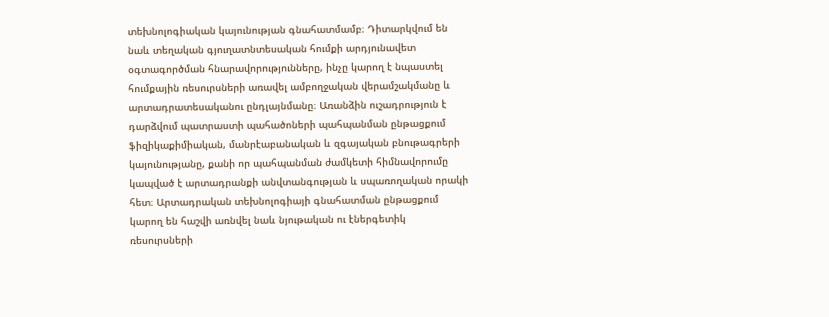տեխնոլոգիական կայունության գնահատմամբ։ Դիտարկվում են նաև տեղական գյուղատնտեսական հումքի արդյունավետ օգտագործման հնարավորությունները, ինչը կարող է նպաստել հումքային ռեսուրսների առավել ամբողջական վերամշակմանը և արտադրատեսականու ընդլայնմանը։ Առանձին ուշադրություն է դարձվում պատրաստի պահածոների պահպանման ընթացքում ֆիզիկաքիմիական, մանրէաբանական և զգայական բնութագրերի կայունությանը, քանի որ պահպանման ժամկետի հիմնավորումը կապված է արտադրանքի անվտանգության և սպառողական որակի հետ։ Արտադրական տեխնոլոգիայի գնահատման ընթացքում կարող են հաշվի առնվել նաև նյութական ու էներգետիկ ռեսուրսների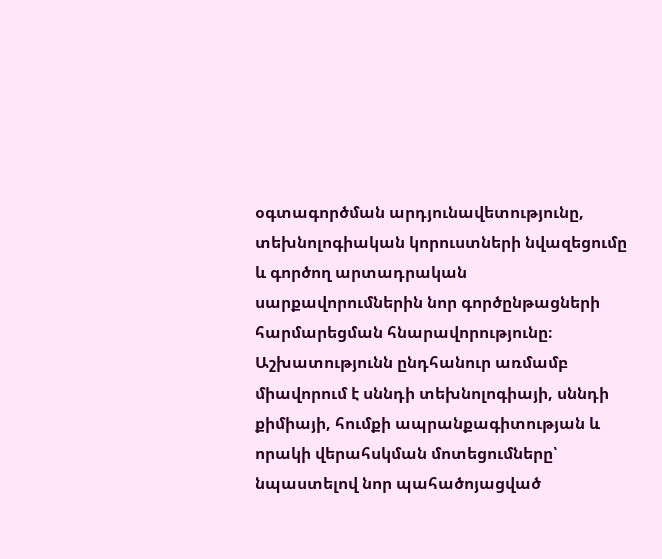օգտագործման արդյունավետությունը, տեխնոլոգիական կորուստների նվազեցումը և գործող արտադրական սարքավորումներին նոր գործընթացների հարմարեցման հնարավորությունը։ Աշխատությունն ընդհանուր առմամբ միավորում է սննդի տեխնոլոգիայի, սննդի քիմիայի, հումքի ապրանքագիտության և որակի վերահսկման մոտեցումները՝ նպաստելով նոր պահածոյացված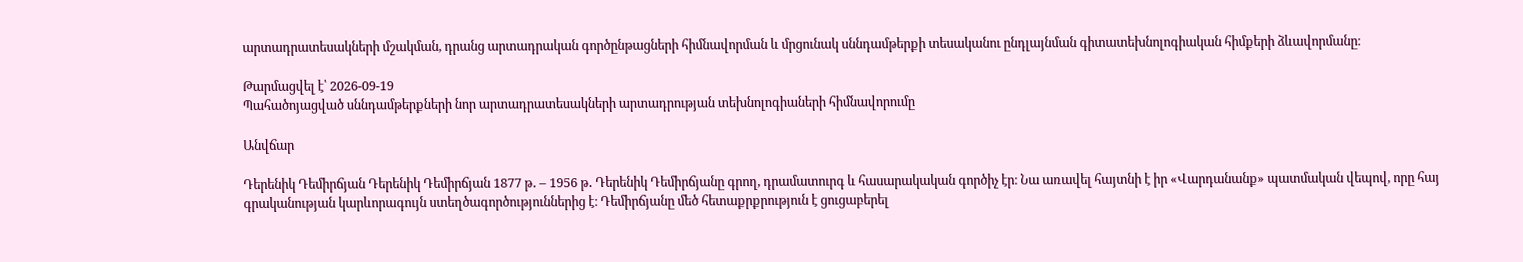արտադրատեսակների մշակման, դրանց արտադրական գործընթացների հիմնավորման և մրցունակ սննդամթերքի տեսականու ընդլայնման գիտատեխնոլոգիական հիմքերի ձևավորմանը։

Թարմացվել է՝ 2026-09-19
Պահածոյացված սննդամթերքների նոր արտադրատեսակների արտադրության տեխնոլոգիաների հիմնավորումը

Անվճար

Դերենիկ Դեմիրճյան Դերենիկ Դեմիրճյան 1877 թ․ – 1956 թ․ Դերենիկ Դեմիրճյանը գրող, դրամատուրգ և հասարակական գործիչ էր։ Նա առավել հայտնի է իր «Վարդանանք» պատմական վեպով, որը հայ գրականության կարևորագույն ստեղծագործություններից է։ Դեմիրճյանը մեծ հետաքրքրություն է ցուցաբերել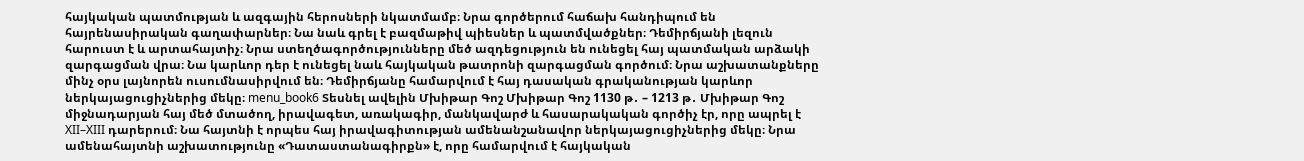հայկական պատմության և ազգային հերոսների նկատմամբ։ Նրա գործերում հաճախ հանդիպում են հայրենասիրական գաղափարներ։ Նա նաև գրել է բազմաթիվ պիեսներ և պատմվածքներ։ Դեմիրճյանի լեզուն հարուստ է և արտահայտիչ։ Նրա ստեղծագործությունները մեծ ազդեցություն են ունեցել հայ պատմական արձակի զարգացման վրա։ Նա կարևոր դեր է ունեցել նաև հայկական թատրոնի զարգացման գործում։ Նրա աշխատանքները մինչ օրս լայնորեն ուսումնասիրվում են։ Դեմիրճյանը համարվում է հայ դասական գրականության կարևոր ներկայացուցիչներից մեկը։ menu_book6 Տեսնել ավելին Մխիթար Գոշ Մխիթար Գոշ 1130 թ․ – 1213 թ․ Մխիթար Գոշ միջնադարյան հայ մեծ մտածող, իրավագետ, առակագիր, մանկավարժ և հասարակական գործիչ էր, որը ապրել է XII–XIII դարերում։ Նա հայտնի է որպես հայ իրավագիտության ամենանշանավոր ներկայացուցիչներից մեկը։ Նրա ամենահայտնի աշխատությունը «Դատաստանագիրքն» է, որը համարվում է հայկական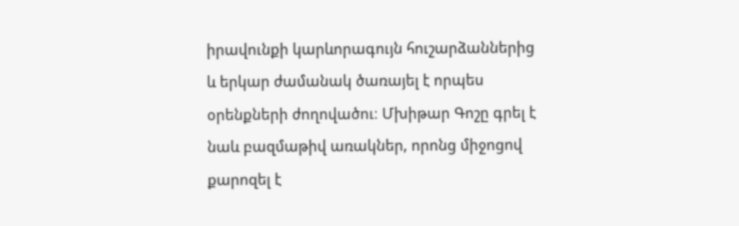իրավունքի կարևորագույն հուշարձաններից և երկար ժամանակ ծառայել է որպես օրենքների ժողովածու։ Մխիթար Գոշը գրել է նաև բազմաթիվ առակներ, որոնց միջոցով քարոզել է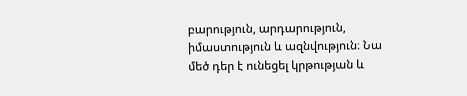բարություն, արդարություն, իմաստություն և ազնվություն։ Նա մեծ դեր է ունեցել կրթության և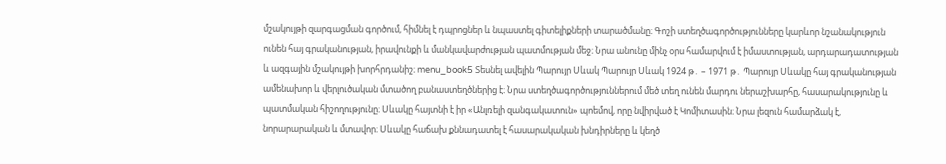մշակույթի զարգացման գործում, հիմնել է դպրոցներ և նպաստել գիտելիքների տարածմանը։ Գոշի ստեղծագործությունները կարևոր նշանակություն ունեն հայ գրականության, իրավունքի և մանկավարժության պատմության մեջ։ Նրա անունը մինչ օրս համարվում է իմաստության, արդարադատության և ազգային մշակույթի խորհրդանիշ։ menu_book5 Տեսնել ավելին Պարույր Սևակ Պարույր Սևակ 1924 թ․ – 1971 թ․ Պարույր Սևակը հայ գրականության ամենախոր և վերլուծական մտածող բանաստեղծներից է։ Նրա ստեղծագործություններում մեծ տեղ ունեն մարդու ներաշխարհը, հասարակությունը և պատմական հիշողությունը։ Սևակը հայտնի է իր «Անլռելի զանգակատուն» պոեմով, որը նվիրված է Կոմիտասին։ Նրա լեզուն համարձակ է, նորարարական և մտավոր։ Սևակը հաճախ քննադատել է հասարակական խնդիրները և կեղծ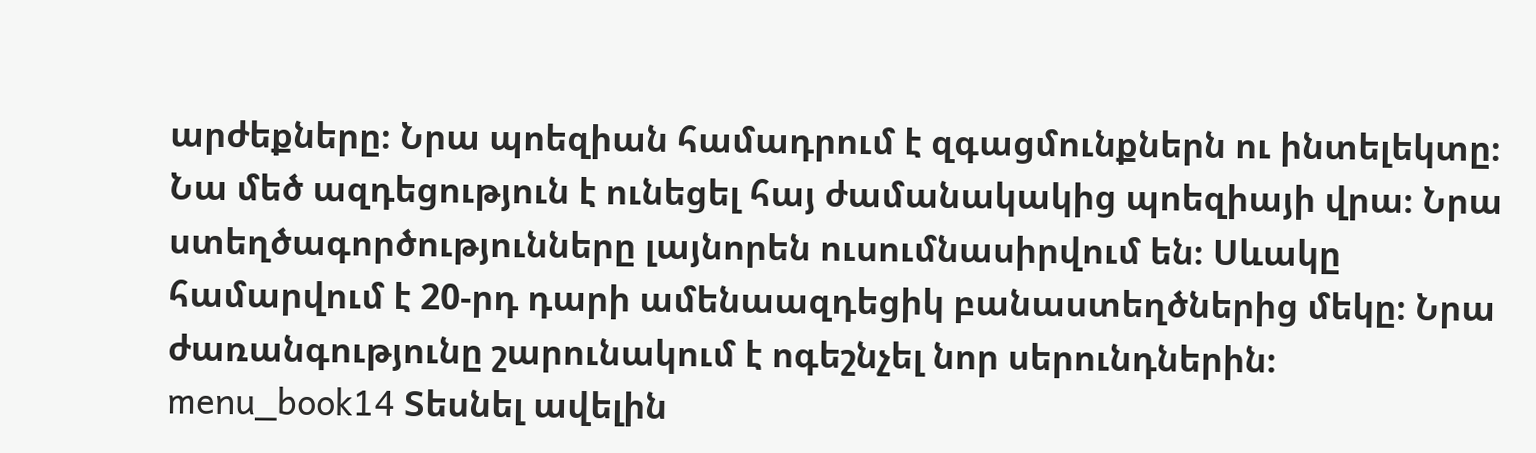արժեքները։ Նրա պոեզիան համադրում է զգացմունքներն ու ինտելեկտը։ Նա մեծ ազդեցություն է ունեցել հայ ժամանակակից պոեզիայի վրա։ Նրա ստեղծագործությունները լայնորեն ուսումնասիրվում են։ Սևակը համարվում է 20-րդ դարի ամենաազդեցիկ բանաստեղծներից մեկը։ Նրա ժառանգությունը շարունակում է ոգեշնչել նոր սերունդներին։ menu_book14 Տեսնել ավելին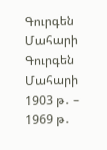Գուրգեն Մահարի Գուրգեն Մահարի 1903 թ․ – 1969 թ․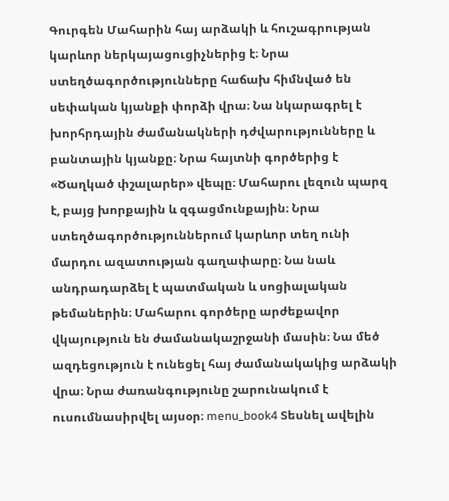Գուրգեն Մահարին հայ արձակի և հուշագրության կարևոր ներկայացուցիչներից է։ Նրա ստեղծագործությունները հաճախ հիմնված են սեփական կյանքի փորձի վրա։ Նա նկարագրել է խորհրդային ժամանակների դժվարությունները և բանտային կյանքը։ Նրա հայտնի գործերից է «Ծաղկած փշալարեր» վեպը։ Մահարու լեզուն պարզ է, բայց խորքային և զգացմունքային։ Նրա ստեղծագործություններում կարևոր տեղ ունի մարդու ազատության գաղափարը։ Նա նաև անդրադարձել է պատմական և սոցիալական թեմաներին։ Մահարու գործերը արժեքավոր վկայություն են ժամանակաշրջանի մասին։ Նա մեծ ազդեցություն է ունեցել հայ ժամանակակից արձակի վրա։ Նրա ժառանգությունը շարունակում է ուսումնասիրվել այսօր։ menu_book4 Տեսնել ավելին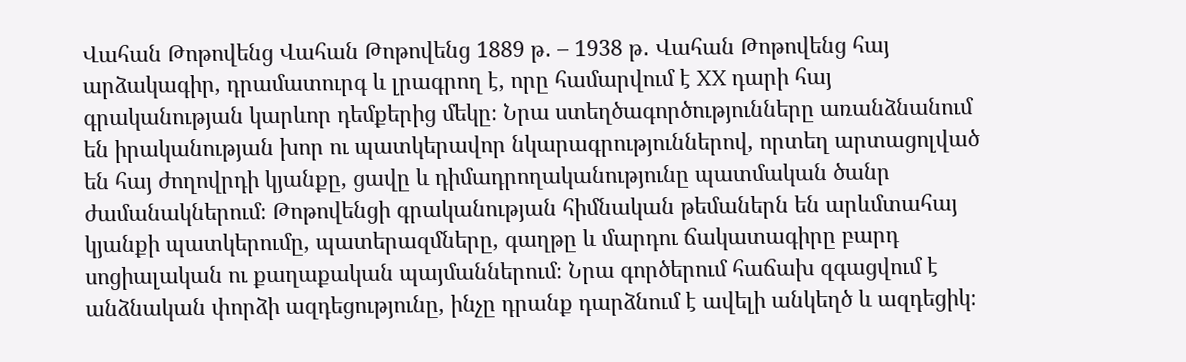Վահան Թոթովենց Վահան Թոթովենց 1889 թ․ – 1938 թ․ Վահան Թոթովենց հայ արձակագիր, դրամատուրգ և լրագրող է, որը համարվում է XX դարի հայ գրականության կարևոր դեմքերից մեկը։ Նրա ստեղծագործությունները առանձնանում են իրականության խոր ու պատկերավոր նկարագրություններով, որտեղ արտացոլված են հայ ժողովրդի կյանքը, ցավը և դիմադրողականությունը պատմական ծանր ժամանակներում։ Թոթովենցի գրականության հիմնական թեմաներն են արևմտահայ կյանքի պատկերումը, պատերազմները, գաղթը և մարդու ճակատագիրը բարդ սոցիալական ու քաղաքական պայմաններում։ Նրա գործերում հաճախ զգացվում է անձնական փորձի ազդեցությունը, ինչը դրանք դարձնում է ավելի անկեղծ և ազդեցիկ։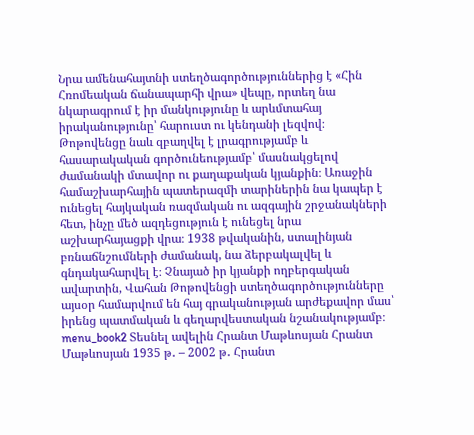Նրա ամենահայտնի ստեղծագործություններից է «Հին Հռոմեական ճանապարհի վրա» վեպը, որտեղ նա նկարագրում է իր մանկությունը և արևմտահայ իրականությունը՝ հարուստ ու կենդանի լեզվով։ Թոթովենցը նաև զբաղվել է լրագրությամբ և հասարակական գործունեությամբ՝ մասնակցելով ժամանակի մտավոր ու քաղաքական կյանքին։ Առաջին համաշխարհային պատերազմի տարիներին նա կապեր է ունեցել հայկական ռազմական ու ազգային շրջանակների հետ, ինչը մեծ ազդեցություն է ունեցել նրա աշխարհայացքի վրա։ 1938 թվականին, ստալինյան բռնաճնշումների ժամանակ, նա ձերբակալվել և գնդակահարվել է։ Չնայած իր կյանքի ողբերգական ավարտին, Վահան Թոթովենցի ստեղծագործությունները այսօր համարվում են հայ գրականության արժեքավոր մաս՝ իրենց պատմական և գեղարվեստական նշանակությամբ։ menu_book2 Տեսնել ավելին Հրանտ Մաթևոսյան Հրանտ Մաթևոսյան 1935 թ․ – 2002 թ․ Հրանտ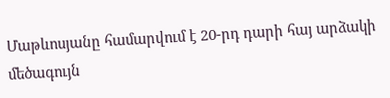Մաթևոսյանը համարվում է 20-րդ դարի հայ արձակի մեծագույն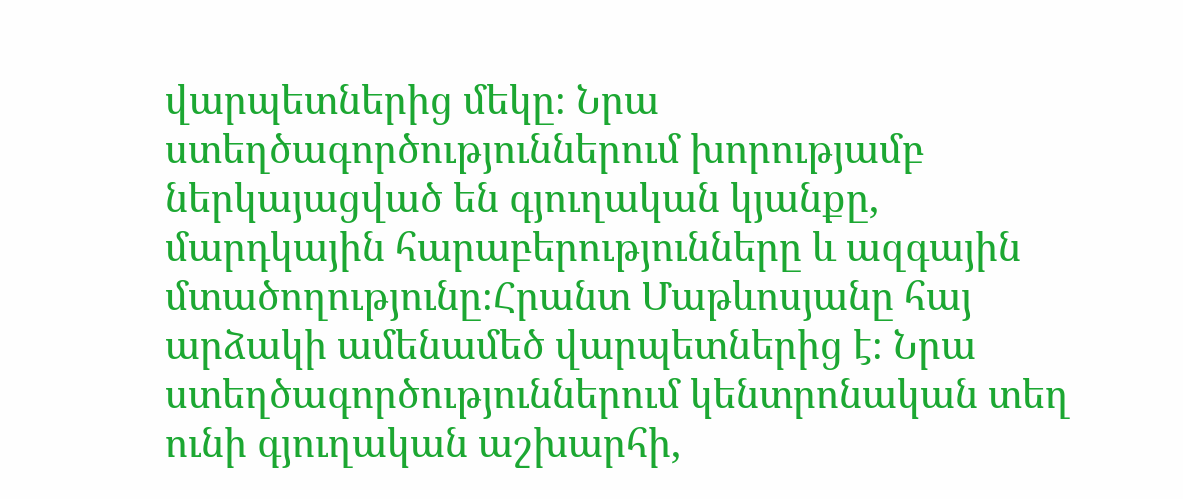վարպետներից մեկը։ Նրա ստեղծագործություններում խորությամբ ներկայացված են գյուղական կյանքը, մարդկային հարաբերությունները և ազգային մտածողությունը։Հրանտ Մաթևոսյանը հայ արձակի ամենամեծ վարպետներից է։ Նրա ստեղծագործություններում կենտրոնական տեղ ունի գյուղական աշխարհի,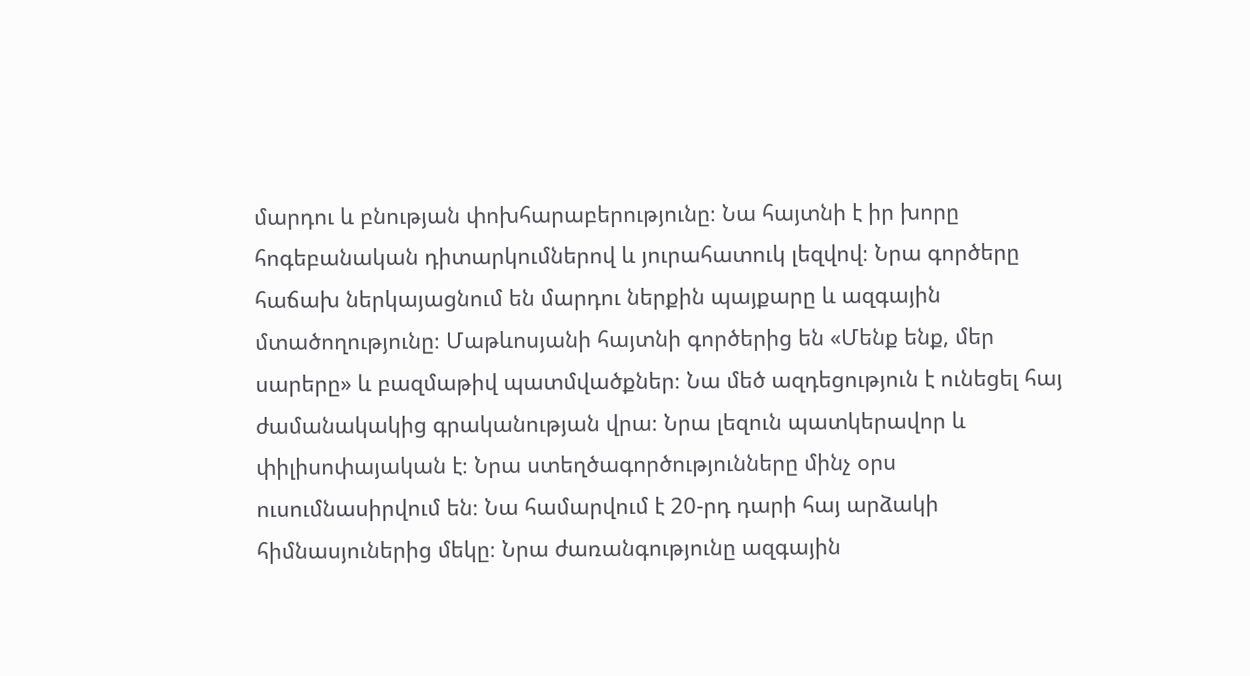մարդու և բնության փոխհարաբերությունը։ Նա հայտնի է իր խորը հոգեբանական դիտարկումներով և յուրահատուկ լեզվով։ Նրա գործերը հաճախ ներկայացնում են մարդու ներքին պայքարը և ազգային մտածողությունը։ Մաթևոսյանի հայտնի գործերից են «Մենք ենք, մեր սարերը» և բազմաթիվ պատմվածքներ։ Նա մեծ ազդեցություն է ունեցել հայ ժամանակակից գրականության վրա։ Նրա լեզուն պատկերավոր և փիլիսոփայական է։ Նրա ստեղծագործությունները մինչ օրս ուսումնասիրվում են։ Նա համարվում է 20-րդ դարի հայ արձակի հիմնասյուներից մեկը։ Նրա ժառանգությունը ազգային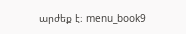արժեք է։ menu_book9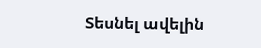Տեսնել ավելին